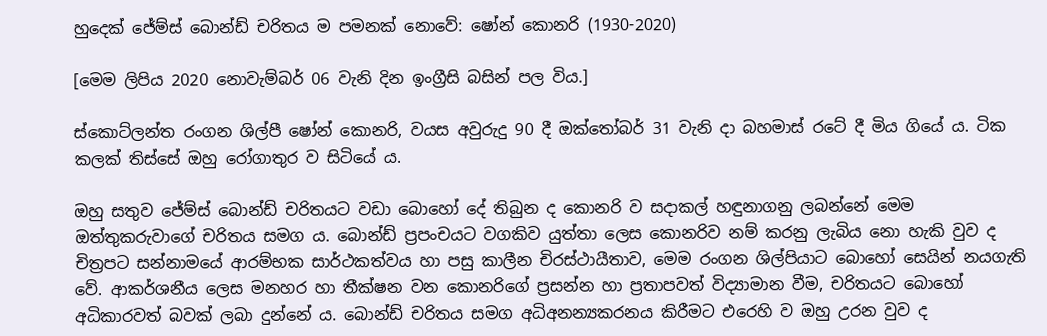හුදෙක් ජේම්ස් බොන්ඩ් චරිතය ම පමනක් නොවේ: ෂෝන් කොනරි (1930-2020)

[මෙම ලිපිය 2020 නොවැම්බර් 06 වැනි දින ඉංග්‍රීසි බසින් පල විය.]

ස්කොට්ලන්ත රංගන ශිල්පී ෂෝන් කොනරි, වයස අවුරුදු 90 දී ඔක්තෝබර් 31 වැනි දා බහමාස් රටේ දී මිය ගියේ ය. ටික කලක් තිස්සේ ඔහු රෝගාතුර ව සිටියේ ය.

ඔහු සතුව ජේම්ස් බොන්ඩ් චරිතයට වඩා බොහෝ දේ තිබුන ද කොනරි ව සදාකල් හඳුනාගනු ලබන්නේ මෙම ඔත්තුකරුවාගේ චරිතය සමග ය. බොන්ඩ් ප්‍රපංචයට වගකිව යුත්තා ලෙස කොනරිව නම් කරනු ලැබිය නො හැකි වුව ද චිත්‍රපට සන්නාමයේ ආරම්භක සාර්ථකත්වය හා පසු කාලීන චිරස්ථායීතාව, මෙම රංගන ශිල්පියාට බොහෝ සෙයින් නයගැති වේ. ආකර්ශනීය ලෙස මනහර හා තීක්ෂන වන කොනරිගේ ප්‍රසන්න හා ප්‍රතාපවත් විද්‍යාමාන වීම, චරිතයට බොහෝ අධිකාරවත් බවක් ලබා දුන්නේ ය. බොන්ඩ් චරිතය සමග අධිඅනන්‍යකරනය කිරීමට එරෙහි ව ඔහු උරන වුව ද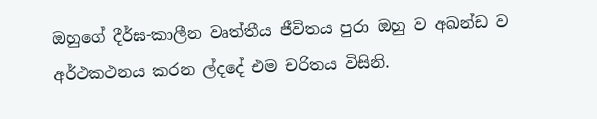ඔහුගේ දීර්ඝ-කාලීන වෘත්තීය ජීවිතය පුරා ඔහු ව අඛන්ඩ ව අර්ථකථනය කරන ල්දදේ එම චරිතය විසිනි.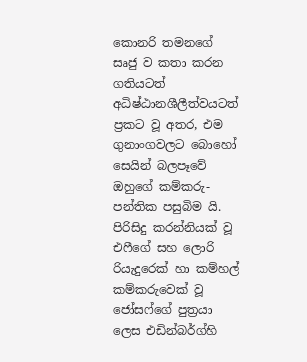කොනරි තමනගේ සෘජු ව කතා කරන ගතියටත් අධිෂ්ඨානශීලීත්වයටත් ප්‍රකට වූ අතර, එම ගුනාංගවලට බොහෝ සෙයින් බලපෑවේ ඔහුගේ කම්කරු-පන්තික පසුබිම යි. පිරිසිදු කරන්නියක් වූ එෆීගේ සහ ලොරි රියැදුරෙක් හා කම්හල් කම්කරුවෙක් වූ ජෝසෆ්ගේ පුත්‍රයා ලෙස එඩින්බර්ග්හි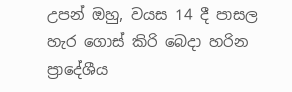උපන් ඔහු, වයස 14 දී පාසල හැර ගොස් කිරි බෙදා හරින ප්‍රාදේශීය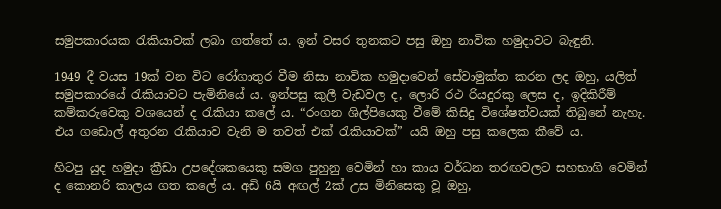සමුපකාරයක රැකියාවක් ලබා ගත්තේ ය. ඉන් වසර තුනකට පසු ඔහු නාවික හමුදාවට බැඳුනි.

1949 දී වයස 19ක් වන විට රෝගාතුර වීම නිසා නාවික හමුදාවෙන් සේවාමුක්ත කරන ලද ඔහු, යලිත් සමුපකාරයේ රැකියාවට පැමිනියේ ය. ඉන්පසු කුලී වැඩවල ද, ලොරි රථ රියදුරකු ලෙස ද, ඉදිකිරීම් කම්කරුවෙකු වශයෙන් ද රැකියා කලේ ය. “රංගන ශිල්පියෙකු වීමේ කිසිදු විශේෂත්වයක් තිබුනේ නැහැ. එය ගඩොල් අතුරන රැකියාව වැනි ම තවත් එක් රැකියාවක්” යයි ඔහු පසු කලෙක කීවේ ය.

හිටපු යුද හමුදා ක්‍රීඩා උපදේශකයෙකු සමග පුහුනු වෙමින් හා කාය වර්ධන තරඟවලට සහභාගි වෙමින් ද කොනරි කාලය ගත කලේ ය. අඩි 6යි අඟල් 2ක් උස මිනිසෙකු වූ ඔහු,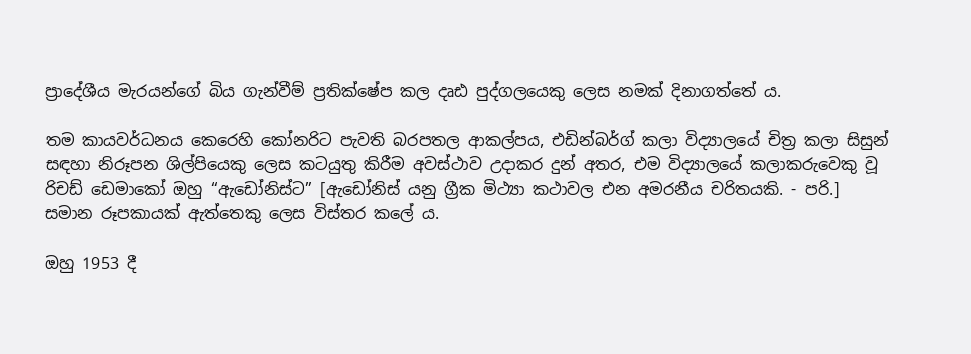ප්‍රාදේශීය මැරයන්ගේ බිය ගැන්වීම් ප්‍රතික්ෂේප කල දෘඪ පුද්ගලයෙකු ලෙස නමක් දිනාගත්තේ ය.

තම කායවර්ධනය කෙරෙහි කෝනරිට පැවති බරපතල ආකල්පය, එඩින්බර්ග් කලා විද්‍යාලයේ චිත්‍ර කලා සිසුන් සඳහා නිරූපන ශිල්පියෙකු ලෙස කටයුතු කිරීම අවස්ථාව උදාකර දුන් අතර, එම විද්‍යාලයේ කලාකරුවෙකු වූ රිචඩ් ඩෙමාකෝ ඔහු “ඇඩෝනිස්ට” [ඇඩෝනිස් යනු ග්‍රීක මිථ්‍යා කථාවල එන අමරනීය චරිතයකි. - පරි.] සමාන රූපකායක් ඇත්තෙකු ලෙස විස්තර කලේ ය.

ඔහු 1953 දී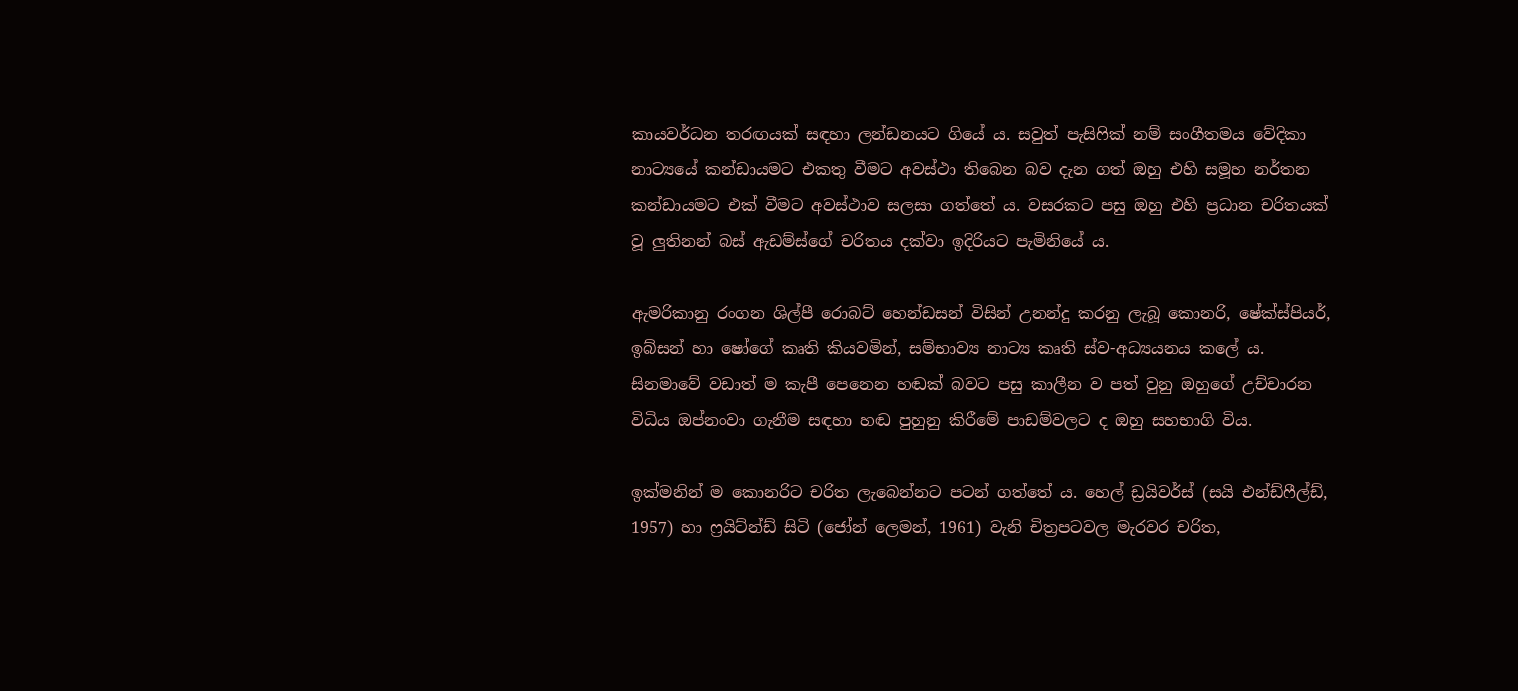කායවර්ධන තරඟයක් සඳහා ලන්ඩනයට ගියේ ය. සවුත් පැසිෆික් නම් සංගීතමය වේදිකා නාට්‍යයේ කන්ඩායමට එකතු වීමට අවස්ථා තිබෙන බව දැන ගත් ඔහු එහි සමූහ නර්තන කන්ඩායමට එක් වීමට අවස්ථාව සලසා ගත්තේ ය. වසරකට පසු ඔහු එහි ප්‍රධාන චරිතයක් වූ ලුතිනන් බස් ඇඩම්ස්ගේ චරිතය දක්වා ඉදිරියට පැමිනියේ ය.

ඇමරිකානු රංගන ශිල්පී රොබට් හෙන්ඩසන් විසින් උනන්දු කරනු ලැබූ කොනරි, ෂේක්ස්පියර්, ඉබ්සන් හා ෂෝගේ කෘති කියවමින්, සම්භාව්‍ය නාට්‍ය කෘති ස්ව-අධ්‍යයනය කලේ ය. සිනමාවේ වඩාත් ම කැපී පෙනෙන හඬක් බවට පසු කාලීන ව පත් වුනු ඔහුගේ උච්චාරන විධිය ඔප්නංවා ගැනීම සඳහා හඬ පුහුනු කිරීමේ පාඩම්වලට ද ඔහු සහභාගි විය.

ඉක්මනින් ම කොනරිට චරිත ලැබෙන්නට පටන් ගත්තේ ය. හෙල් ඩ්‍රයිවර්ස් (සයි එන්ඩ්ෆීල්ඩ්, 1957) හා ෆ්‍රයිට්න්ඩ් සිටි (ජෝන් ලෙමන්, 1961) වැනි චිත්‍රපටවල මැරවර චරිත,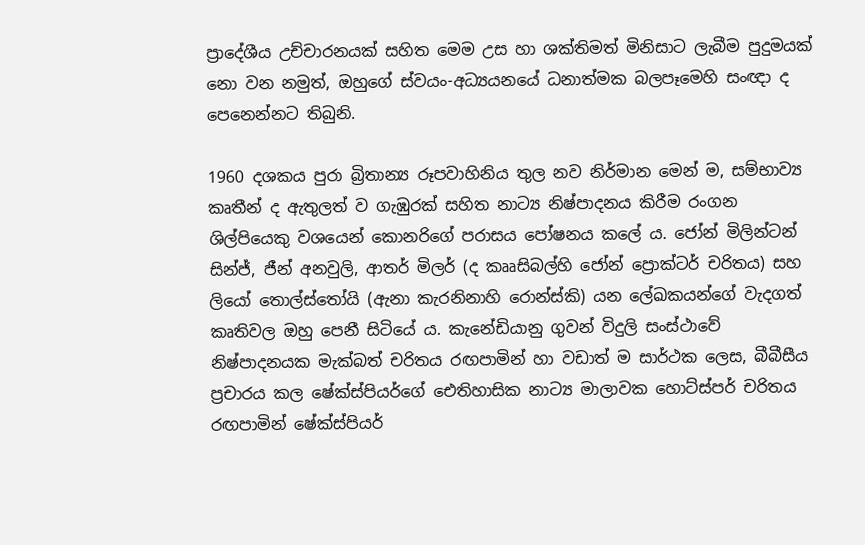ප්‍රාදේශීය උච්චාරනයක් සහිත මෙම උස හා ශක්තිමත් මිනිසාට ලැබීම පුදුමයක් නො වන නමුත්, ඔහුගේ ස්වයං-අධ්‍යයනයේ ධනාත්මක බලපෑමෙහි සංඥා ද පෙනෙන්නට තිබුනි.

1960 දශකය පුරා බ්‍රිතාන්‍ය රූපවාහිනිය තුල නව නිර්මාන මෙන් ම, සම්භාව්‍ය කෘතීන් ද ඇතුලත් ව ගැඹුරක් සහිත නාට්‍ය නිෂ්පාදනය කිරීම රංගන ශිල්පියෙකු වශයෙන් කොනරිගේ පරාසය පෝෂනය කලේ ය. ජෝන් මිලින්ටන් සින්ජ්, ජීන් අනවුලි, ආතර් මිලර් (ද කෲසිබල්හි ජෝන් ප්‍රොක්ටර් චරිතය) සහ ලියෝ තොල්ස්තෝයි (ඇනා කැරනිනාහි රොන්ස්කි) යන ලේඛකයන්ගේ වැදගත් කෘතිවල ඔහු පෙනී සිටියේ ය. කැනේඩියානු ගුවන් විදුලි සංස්ථාවේ නිෂ්පාදනයක මැක්බත් චරිතය රඟපාමින් හා වඩාත් ම සාර්ථක ලෙස, බීබීසීය ප්‍රචාරය කල ෂේක්ස්පියර්ගේ ඓතිහාසික නාට්‍ය මාලාවක හොට්ස්පර් චරිතය රඟපාමින් ෂේක්ස්පියර්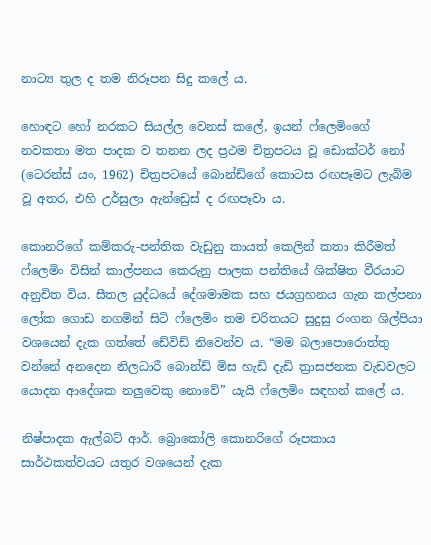නාට්‍ය තුල ද තම නිරූපන සිදු කලේ ය.

හොඳට හෝ නරකට සියල්ල වෙනස් කලේ, ඉයන් ෆ්ලෙමිංගේ නවකතා මත පාදක ව තනන ලද ප්‍රථම චිත්‍රපටය වූ ඩොක්ටර් නෝ (ටෙරන්ස් යං, 1962) චිත්‍රපටයේ බොන්ඩ්ගේ කොටස රඟපෑමට ලැබිම වූ අතර, එහි උර්සුලා ඇන්ඩ්‍රෙස් ද රඟපෑවා ය.

කොනරිගේ කම්කරු-පන්තික වැඩුනු කායත් කෙලින් කතා කිරීමත් ෆ්ලෙමිං විසින් කාල්පනය කෙරුනු පාලක පන්තියේ ශික්ෂිත වීරයාට අනුචිත විය. සීතල යුද්ධයේ දේශමාමක සහ ජයග්‍රහනය ගැන කල්පනා ලෝක ගොඩ නගමින් සිටි ෆ්ලෙමිං තම චරිතයට සුදුසු රංගන ශිල්පියා වශයෙන් දැක ගත්තේ ඩේවිඩ් නිවෙන්ව ය. “මම බලාපොරොත්තු වන්නේ අනදෙන නිලධාරී බොන්ඩ් මිස හැඩි දැඩි ත්‍රාසජනක වැඩවලට යොදන ආදේශක නලුවෙකු නොවේ” යැයි ෆ්ලෙමිං සඳහන් කලේ ය.

නිෂ්පාදක ඇල්බට් ආර්. බ්‍රොකෝලි කොනරිගේ රූපකාය සාර්ථකත්වයට යතුර වශයෙන් දැක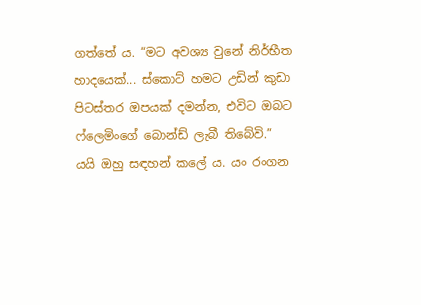ගත්තේ ය. “මට අවශ්‍ය වුනේ නිර්භීත හාදයෙක්... ස්කොට් හමට උඩින් කුඩා පිටස්තර ඔපයක් දමන්න, එවිට ඔබට ෆ්ලෙමිංගේ බොන්ඩ් ලැබී තිබේවි.” යයි ඔහු සඳහන් කලේ ය. යං රංගන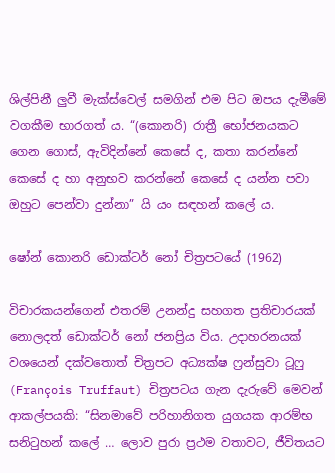ශිල්පිනී ලුවී මැක්ස්වෙල් සමගින් එම පිට ඔපය දැමීමේ වගකීම භාරගත් ය. “(කොනරි) රාත්‍රී භෝජනයකට ගෙන ගොස්, ඇවිදින්නේ කෙසේ ද, කතා කරන්නේ කෙසේ ද හා අනුභව කරන්නේ කෙසේ ද යන්න පවා ඔහුට පෙන්වා දුන්නා” යි යං සඳහන් කලේ ය.

ෂෝන් කොනරි ඩොක්ටර් නෝ චිත්‍රපටයේ (1962)

විචාරකයන්ගෙන් එතරම් උනන්දු සහගත ප්‍රතිචාරයක් නොලදත් ඩොක්ටර් නෝ ජනප්‍රිය විය. උදාහරනයක් වශයෙන් දක්වතොත් චිත්‍රපට අධ්‍යක්ෂ ෆ්‍රන්සුවා ටූෆු (François Truffaut) චිත්‍රපටය ගැන දැරුවේ මෙවන් ආකල්පයකි: “සිනමාවේ පරිහානිගත යුගයක ආරම්භ සනිටුහන් කලේ … ලොව පුරා ප්‍රථම වතාවට, ජීවිතයට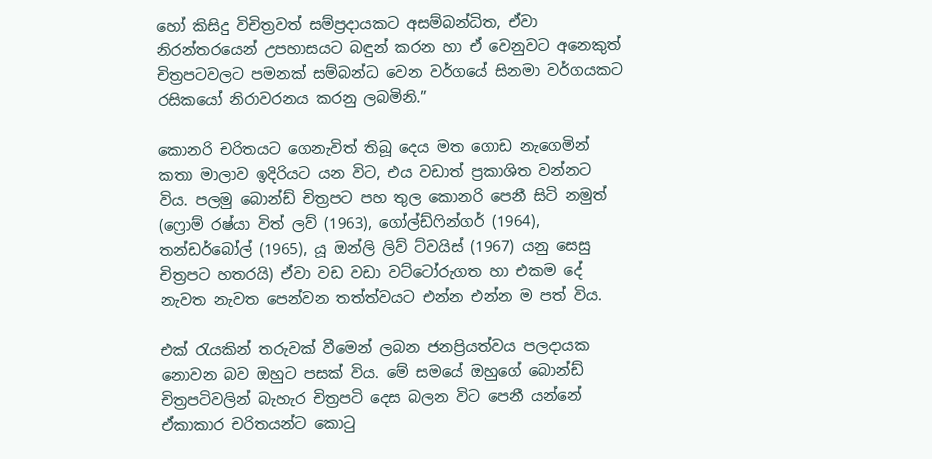හෝ කිසිදු විචිත්‍රවත් සම්ප්‍රදායකට අසම්බන්ධිත, ඒවා නිරන්තරයෙන් උපහාසයට බඳුන් කරන හා ඒ වෙනුවට අනෙකුත් චිත්‍රපටවලට පමනක් සම්බන්ධ වෙන වර්ගයේ සිනමා වර්ගයකට රසිකයෝ නිරාවරනය කරනු ලබමිනි.”

කොනරි චරිතයට ගෙනැවිත් තිබූ දෙය මත ගොඩ නැගෙමින් කතා මාලාව ඉදිරියට යන විට, එය වඩාත් ප්‍රකාශිත වන්නට විය. පලමු බොන්ඩ් චිත්‍රපට පහ තුල කොනරි පෙනී සිටි නමුත් (ෆ්‍රොම් රෂ්යා විත් ලව් (1963), ගෝල්ඩ්ෆින්ගර් (1964), තන්ඩර්බෝල් (1965), යූ ඔන්ලි ලිව් ට්වයිස් (1967) යනු සෙසු චිත්‍රපට හතරයි) ඒවා වඩ වඩා වට්ටෝරුගත හා එකම දේ නැවත නැවත පෙන්වන තත්ත්වයට එන්න එන්න ම පත් විය.

එක් රැයකින් තරුවක් වීමෙන් ලබන ජනප්‍රියත්වය පලදායක නොවන බව ඔහුට පසක් විය. මේ සමයේ ඔහුගේ බොන්ඩ් චිත්‍රපටිවලින් බැහැර චිත්‍රපටි දෙස බලන විට පෙනී යන්නේ ඒකාකාර චරිතයන්ට කොටු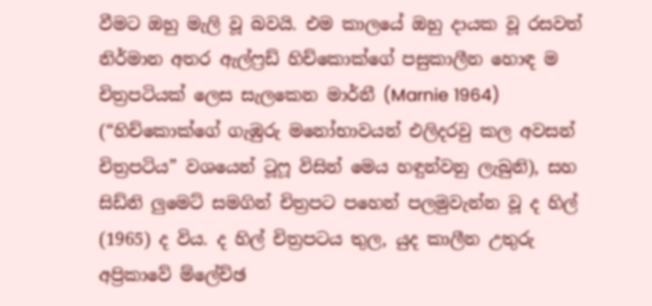වීමට ඔහු මැලි වූ බවයි. එම කාලයේ ඔහු දායක වූ රසවත් නිර්මාන අතර ඇල්ෆ්‍රඩ් හිච්කොක්ගේ පසුකාලීන හොඳ ම චිත්‍රපටියක් ලෙස සැලකෙන මාර්නී (Marnie 1964) (“හිච්කොක්ගේ ගැඹුරු මනෝභාවයන් එලිදරවු කල අවසන් චිත්‍රපටිය” වශයෙන් ටූෆූ විසින් මෙය හඳුන්වනු ලැබුනි), සහ සිඩ්නි ලුමෙට් සමගින් චිත්‍රපට පහෙන් පලමුවැන්න වූ ද හිල් (1965) ද විය. ද හිල් චිත්‍රපටය තුල, යුද කාලීන උතුරු අප්‍රිකාවේ ම්ලේච්ඡ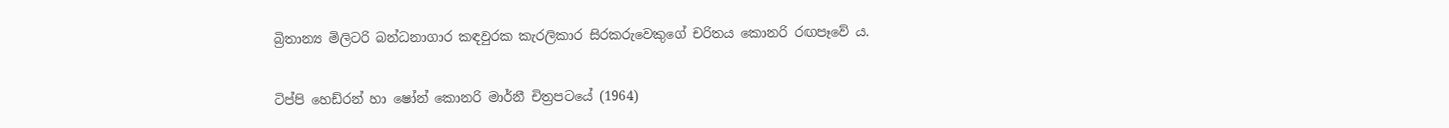බ්‍රිතාන්‍ය මිලිටරි බන්ධනාගාර කඳවුරක කැරලිකාර සිරකරුවෙකුගේ චරිතය කොනරි රඟපෑවේ ය.

ටිප්පි හෙඩ්රන් හා ෂෝන් කොනරි මාර්නී චිත්‍රපටයේ (1964)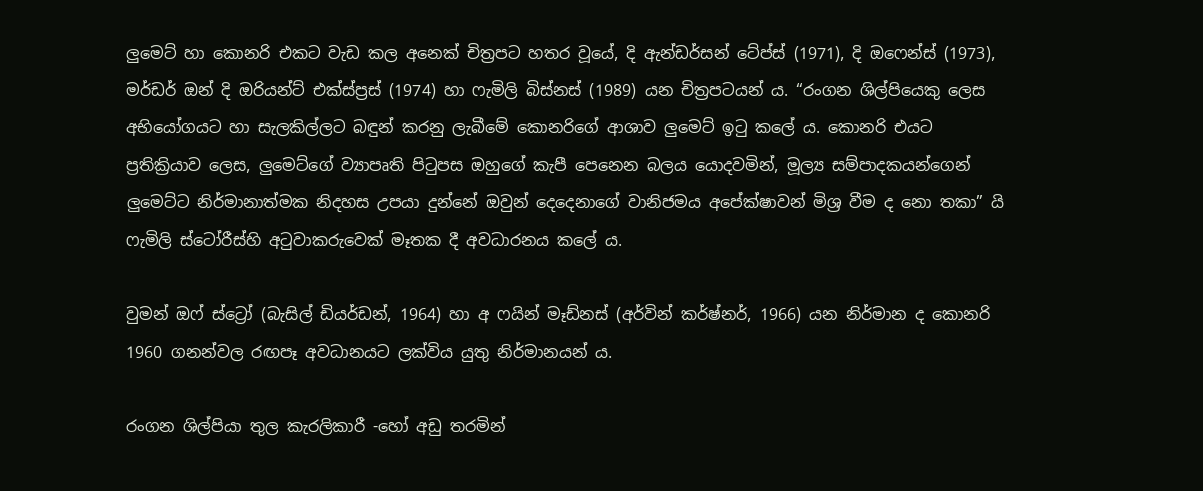ලුමෙට් හා කොනරි එකට වැඩ කල අනෙක් චිත්‍රපට හතර වූයේ, දි ඇන්ඩර්සන් ටේප්ස් (1971), දි ඔෆෙන්ස් (1973), මර්ඩර් ඔන් දි ඔරියන්ට් එක්ස්ප්‍රස් (1974) හා ෆැමිලි බිස්නස් (1989) යන චිත්‍රපටයන් ය. “රංගන ශිල්පියෙකු ලෙස අභියෝගයට හා සැලකිල්ලට බඳුන් කරනු ලැබීමේ කොනරිගේ ආශාව ලුමෙට් ඉටු කලේ ය. කොනරි එයට ප්‍රතික්‍රියාව ලෙස, ලුමෙට්ගේ ව්‍යාපෘති පිටුපස ඔහුගේ කැපී පෙනෙන බලය යොදවමින්, මූල්‍ය සම්පාදකයන්ගෙන් ලුමෙට්ට නිර්මානාත්මක නිදහස උපයා දුන්නේ ඔවුන් දෙදෙනාගේ වානිජමය අපේක්ෂාවන් මිශ්‍ර වීම ද නො තකා” යි ෆැමිලි ස්ටෝරීස්හි අටුවාකරුවෙක් මෑතක දී අවධාරනය කලේ ය.

වුමන් ඔෆ් ස්ට්‍රෝ (බැසිල් ඩියර්ඩන්, 1964) හා අ ෆයින් මෑඩ්නස් (අර්වින් කර්ෂ්නර්, 1966) යන නිර්මාන ද කොනරි 1960 ගනන්වල රඟපෑ අවධානයට ලක්විය යුතු නිර්මානයන් ය.

රංගන ශිල්පියා තුල කැරලිකාරී -හෝ අඩු තරමින්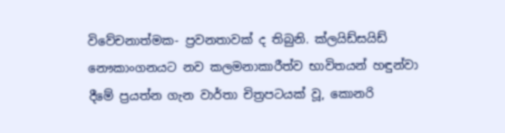විවේචනාත්මක- ප්‍රවනතාවක් ද තිබුනි. ක්ලයිඩ්සයිඩ් නෞකාංගනයට නව කලමනාකාරීත්ව භාවිතයන් හඳුන්වා දීමේ ප්‍රයත්න ගැන වාර්තා චිත්‍රපටයක් වූ, කොනරි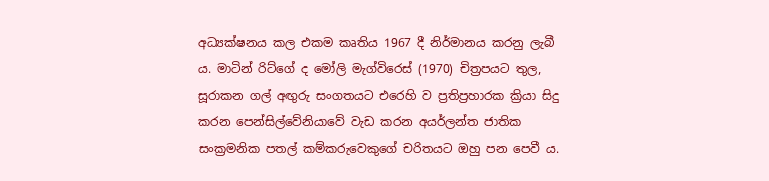අධ්‍යක්ෂනය කල එකම කෘතිය 1967 දී නිර්මානය කරනු ලැබී ය. මාටින් රිට්ගේ ද මෝලි මැග්විරෙස් (1970) චිත්‍රපයට තුල, සූරාකන ගල් අඟුරු සංගතයට එරෙහි ව ප්‍රතිප්‍රහාරක ක්‍රියා සිදු කරන පෙන්සිල්වේනියාවේ වැඩ කරන අයර්ලන්ත ජාතික සංක්‍රමනික පතල් කම්කරුවෙකුගේ චරිතයට ඔහු පන පෙවී ය.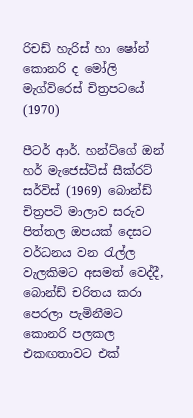රිචඩ් හැරිස් හා ෂෝන් කොනරි ද මෝලි මැග්විරෙස් චිත්‍රපටයේ (1970)

පීටර් ආර්. හන්ට්ගේ ඔන් හර් මැජෙස්ටිස් සීක්රට් සර්විස් (1969) බොන්ඩ් චිත්‍රපටි මාලාව සරුව පිත්තල ඔපයක් දෙසට වර්ධනය වන රැල්ල වැලකිමට අසමත් වෙද්දී, බොන්ඩ් චරිතය කරා පෙරලා පැමිනීමට කොනරි පලකල එකඟතාවට එක්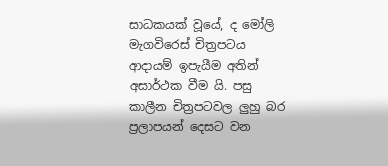සාධකයක් වූයේ, ද මෝලි මැගවිරෙස් චිත්‍රපටය ආදායම් ඉපැයීම අතින් අසාර්ථක වීම යි. පසු කාලීන චිත්‍රපටවල ලුහු බර ප්‍රලාපයන් දෙසට වන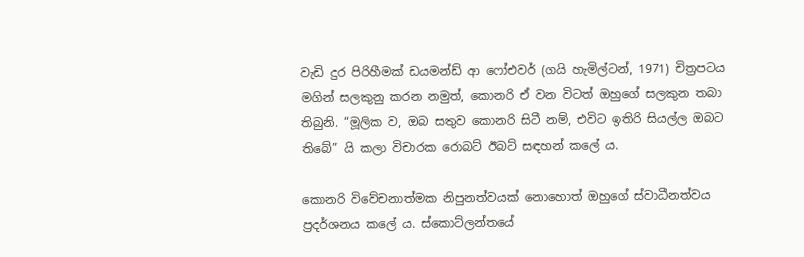වැඩි දුර පිරිහීමක් ඩයමන්ඩ් ආ ෆෝඑවර් (ගයි හැමිල්ටන්, 1971) චිත්‍රපටය මගින් සලකුනු කරන නමුත්, කොනරි ඒ වන විටත් ඔහුගේ සලකුන තබා තිබුනි. “මූලික ව, ඔබ සතුව කොනරි සිටී නම්, එවිට ඉතිරි සියල්ල ඔබට තිබේ” යි කලා විචාරක රොබට් ඊබට් සඳහන් කලේ ය.

කොනරි විවේචනාත්මක නිපුනත්වයක් නොහොත් ඔහුගේ ස්වාධීනත්වය ප්‍රදර්ශනය කලේ ය. ස්කොට්ලන්තයේ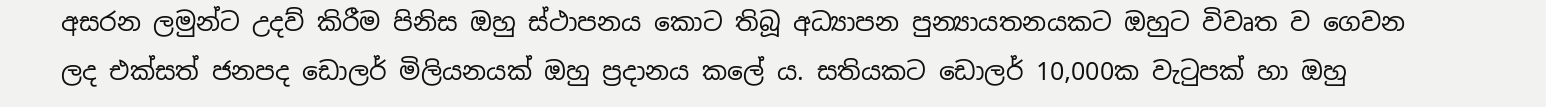අසරන ලමුන්ට උදව් කිරීම පිනිස ඔහු ස්ථාපනය කොට තිබූ අධ්‍යාපන පුන්‍යායතනයකට ඔහුට විවෘත ව ගෙවන ලද එක්සත් ජනපද ඩොලර් මිලියනයක් ඔහු ප්‍රදානය කලේ ය. සතියකට ඩොලර් 10,000ක වැටුපක් හා ඔහු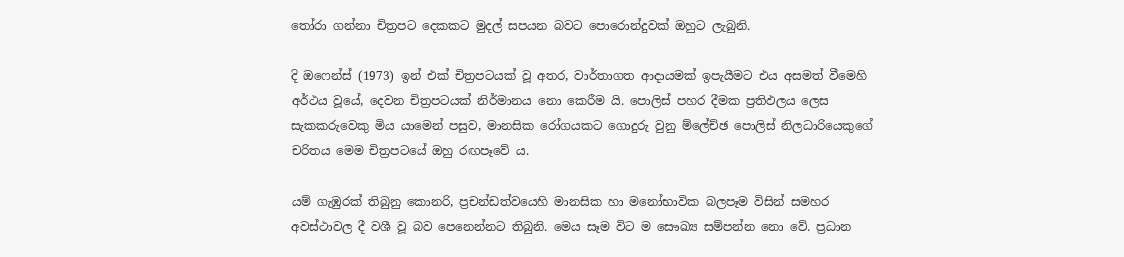තෝරා ගන්නා චිත්‍රපට දෙකකට මුදල් සපයන බවට පොරොන්දුවක් ඔහුට ලැබුනි.

දි ඔෆෙන්ස් (1973) ඉන් එක් චිත්‍රපටයක් වූ අතර, වාර්තාගත ආදායමක් ඉපැයීමට එය අසමත් වීමෙහි අර්ථය වූයේ, දෙවන චිත්‍රපටයක් නිර්මානය නො කෙරීම යි. පොලිස් පහර දීමක ප්‍රතිඵලය ලෙස සැකකරුවෙකු මිය යාමෙන් පසුව, මානසික රෝගයකට ගොදුරු වුනු ම්ලේච්ඡ පොලිස් නිලධාරියෙකුගේ චරිතය මෙම චිත්‍රපටයේ ඔහු රඟපෑවේ ය.

යම් ගැඹුරක් තිබුනු කොනරි, ප්‍රචන්ඩත්වයෙහි මානසික හා මනෝභාවික බලපෑම විසින් සමහර අවස්ථාවල දී වශී වූ බව පෙනෙන්නට තිබුනි. මෙය සෑම විට ම සෞඛ්‍ය සම්පන්න නො වේ. ප්‍රධාන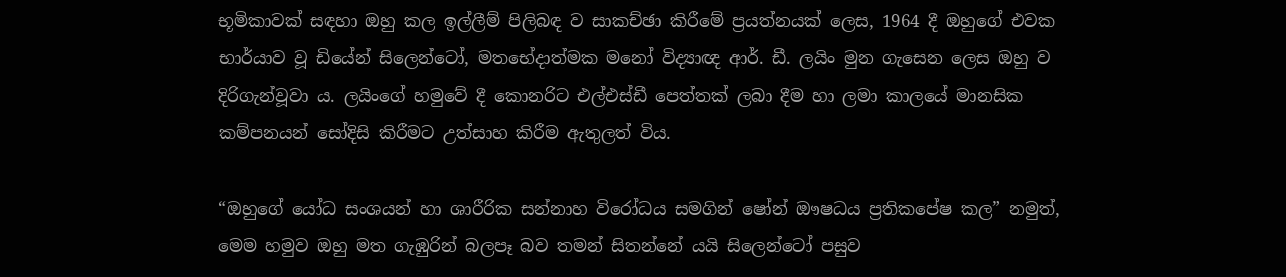භූමිකාවක් සඳහා ඔහු කල ඉල්ලීම් පිලිබඳ ව සාකච්ඡා කිරීමේ ප්‍රයත්නයක් ලෙස, 1964 දී ඔහුගේ එවක භාර්යාව වූ ඩියේන් සිලෙන්ටෝ, මතභේදාත්මක මනෝ විද්‍යාඥ ආර්. ඩී. ලයිං මුන ගැසෙන ලෙස ඔහු ව දිරිගැන්වූවා ය. ලයිංගේ හමුවේ දී කොනරිට එල්එස්ඩී පෙත්තක් ලබා දීම හා ලමා කාලයේ මානසික කම්පනයන් සෝදිසි කිරීමට උත්සාහ කිරීම ඇතුලත් විය.

“ඔහුගේ යෝධ සංශයන් හා ශාරීරික සන්නාහ විරෝධය සමගින් ෂෝන් ඖෂධය ප්‍රතිකපේෂ කල” නමුත්, මෙම හමුව ඔහු මත ගැඹුරින් බලපෑ බව තමන් සිතන්නේ යයි සිලෙන්ටෝ පසුව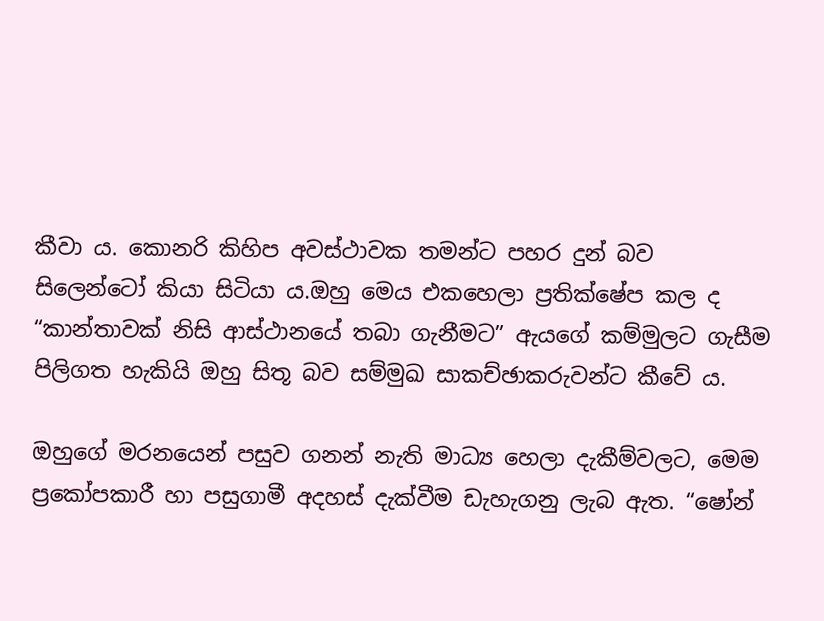කීවා ය. කොනරි කිහිප අවස්ථාවක තමන්ට පහර දුන් බව සිලෙන්ටෝ කියා සිටියා ය.ඔහු මෙය එකහෙලා ප්‍රතික්ෂේප කල ද “කාන්තාවක් නිසි ආස්ථානයේ තබා ගැනීමට” ඇයගේ කම්මුලට ගැසීම පිලිගත හැකියි ඔහු සිතූ බව සම්මුඛ සාකච්ඡාකරුවන්ට කීවේ ය.

ඔහුගේ මරනයෙන් පසුව ගනන් නැති මාධ්‍ය හෙලා දැකීම්වලට, මෙම ප්‍රකෝපකාරී හා පසුගාමී අදහස් දැක්වීම ඩැහැගනු ලැබ ඇත. “ෂෝන්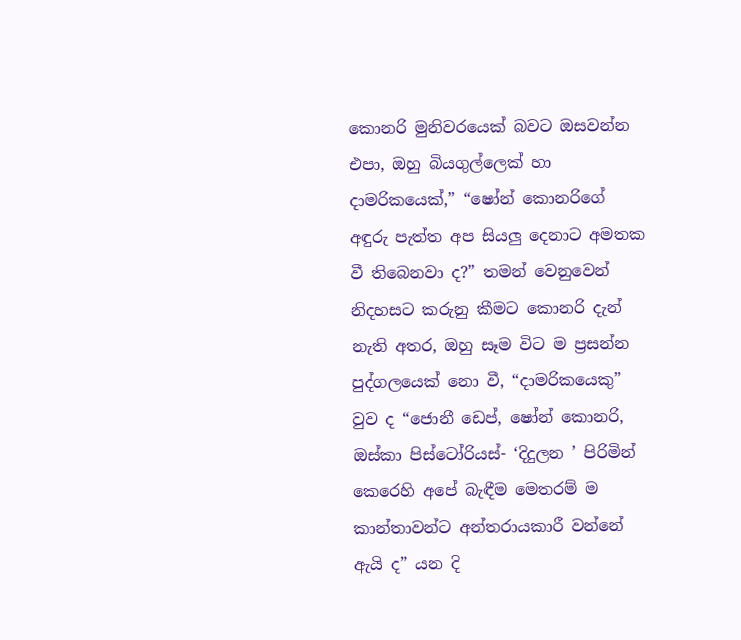කොනරි මුනිවරයෙක් බවට ඔසවන්න එපා, ඔහු බියගුල්ලෙක් හා දාමරිකයෙක්,” “ෂෝන් කොනරිගේ අඳුරු පැත්ත අප සියලු දෙනාට අමතක වී තිබෙනවා ද?” තමන් වෙනුවෙන් නිදහසට කරුනු කීමට කොනරි දැන් නැති අතර, ඔහු සෑම විට ම ප්‍රසන්න පුද්ගලයෙක් නො වී, “දාමරිකයෙකු” වුව ද “ජොනී ඩෙප්, ෂෝන් කොනරි, ඔස්කා පිස්ටෝරියස්- ‘දිදුලන ’ පිරිමින් කෙරෙහි අපේ බැඳීම මෙතරම් ම කාන්තාවන්ට අන්තරායකාරී වන්නේ ඇයි ද” යන දි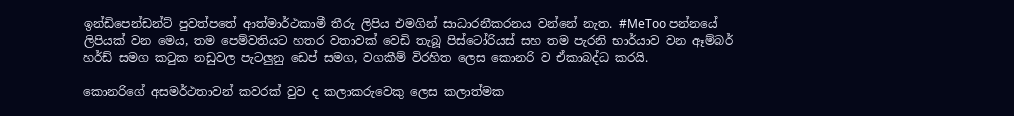ඉන්ඩිපෙන්ඩන්ට් පුවත්පතේ ආත්මාර්ථකාමී තීරු ලිපිය එමගින් සාධාරනීකරනය වන්නේ නැත. #MeToo පන්නයේ ලිපියක් වන මෙය, තම පෙම්වතියට හතර වතාවක් වෙඩි තැබූ පිස්ටෝරියස් සහ තම පැරනි භාර්යාව වන ඈම්බර් හර්ඩ් සමග කටුක නඩුවල පැටලුනු ඩෙප් සමග, වගකීම් විරහිත ලෙස කොනරි ව ඒකාබද්ධ කරයි.

කොනරිගේ අසමර්ථතාවන් කවරක් වුව ද කලාකරුවෙකු ලෙස කලාත්මක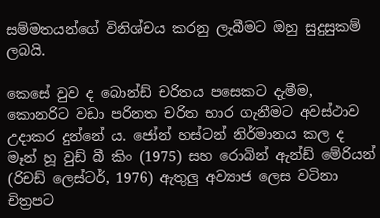සම්මතයන්ගේ විනිශ්චය කරනු ලැබීමට ඔහු සුදුසුකම් ලබයි.

කෙසේ වුව ද බොන්ඩ් චරිතය පසෙකට දැමීම, කොනරිට වඩා පරිනත චරිත භාර ගැනීමට අවස්ථාව උදාකර දුන්නේ ය. ජෝන් හස්ටන් නිර්මානය කල ද මෑන් හූ වුඩ් බී කිං (1975) සහ රොබින් ඇන්ඩ් මේරියන් (රිචඩ් ලෙස්ටර්, 1976) ඇතුලු අව්‍යාජ ලෙස වටිනා චිත්‍රපට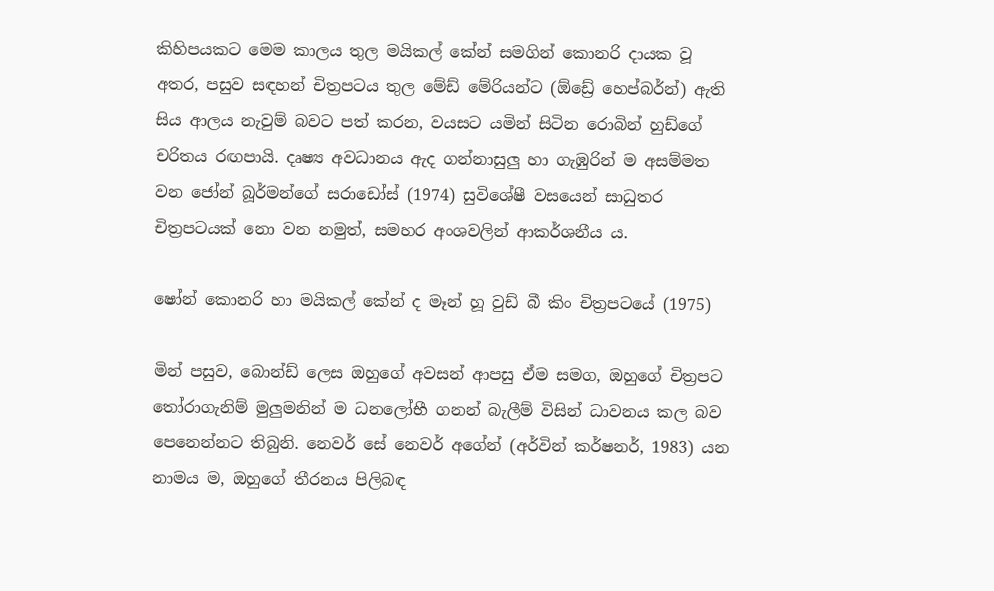කිහිපයකට මෙම කාලය තුල මයිකල් කේන් සමගින් කොනරි දායක වූ අතර, පසුව සඳහන් චිත්‍රපටය තුල මේඩ් මේරියන්ට (ඕඩ්‍රේ හෙප්බර්න්) ඇති සිය ආලය නැවුම් බවට පත් කරන, වයසට යමින් සිටින රොබින් හුඩ්ගේ චරිතය රඟපායි. දෘෂ්‍ය අවධානය ඇද ගන්නාසුලු හා ගැඹුරින් ම අසම්මත වන ජෝන් බූර්මන්ගේ සරාඩෝස් (1974) සුවිශේෂී වසයෙන් සාධුතර චිත්‍රපටයක් නො වන නමුත්, සමහර අංශවලින් ආකර්ශනීය ය.

ෂෝන් කොනරි හා මයිකල් කේන් ද මෑන් හූ වුඩ් බී කිං චිත්‍රපටයේ (1975)

මින් පසුව, බොන්ඩ් ලෙස ඔහුගේ අවසන් ආපසු ඒම සමග, ඔහුගේ චිත්‍රපට තෝරාගැනිම් මුලුමනින් ම ධනලෝභී ගනන් බැලීම් විසින් ධාවනය කල බව පෙනෙන්නට තිබුනි. නෙවර් සේ නෙවර් අගේන් (අර්වින් කර්ෂනර්, 1983) යන නාමය ම, ඔහුගේ තීරනය පිලිබඳ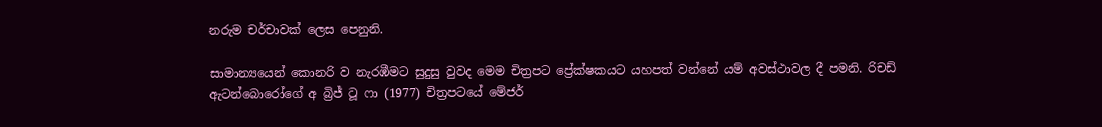නරුම චර්චාවක් ලෙස පෙනුනි.

සාමාන්‍යයෙන් කොනරි ව නැරඹීමට සුදුසු වුවද මෙම චිත්‍රපට ප්‍රේක්ෂකයට යහපත් වන්නේ යම් අවස්ථාවල දී පමනි. රිචඩ් ඇටන්බොරෝගේ අ බ්‍රිජ් ටූ ෆා (1977) චිත්‍රපටයේ මේජර්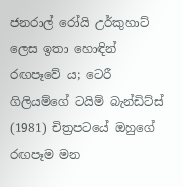ජනරාල් රෝයි උර්කුහාට් ලෙස ඉතා හොඳින් රඟපෑවේ ය; ටෙරී ගිලියම්ගේ ටයිම් බැන්ඩිට්ස් (1981) චිත්‍රපටයේ ඔහුගේ රඟපෑම මන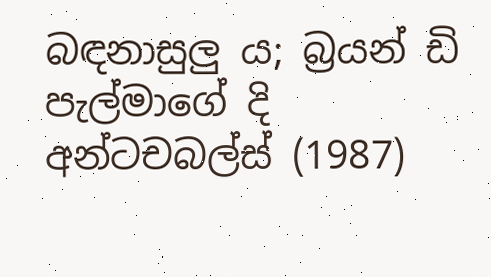බඳනාසුලු ය; බ්‍රයන් ඩි පැල්මාගේ දි අන්ටචබල්ස් (1987)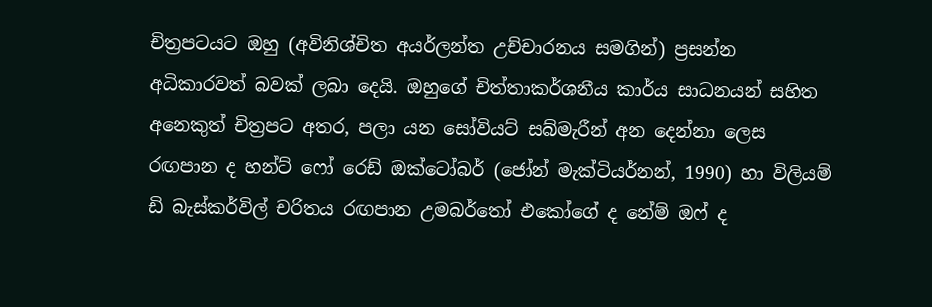චිත්‍රපටයට ඔහු (අවිනිශ්චිත අයර්ලන්ත උච්චාරනය සමගින්) ප්‍රසන්න අධිකාරවත් බවක් ලබා දෙයි. ඔහුගේ චිත්තාකර්ශනීය කාර්ය සාධනයන් සහිත අනෙකුත් චිත්‍රපට අතර, පලා යන සෝවියට් සබ්මැරීන් අන දෙන්නා ලෙස රඟපාන ද හන්ට් ෆෝ රෙඩ් ඔක්ටෝබර් (ජෝන් මැක්ටියර්නන්, 1990) හා විලියම් ඩි බැස්කර්විල් චරිතය රඟපාන උමබර්තෝ එකෝගේ ද නේම් ඔෆ් ද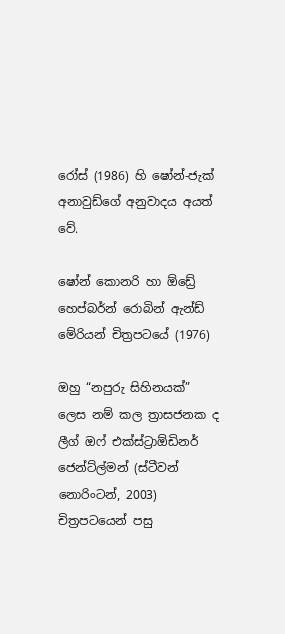රෝස් (1986) හි ෂෝන්-ජැක් අනාවුඩ්ගේ අනුවාදය අයත් වේ.

ෂෝන් කොනරි හා ඕඩ්‍රේ හෙප්බර්න් රොබින් ඇන්ඩ් මේරියන් චිත්‍රපටයේ (1976)

ඔහු “නපුරු සිහිනයක්” ලෙස නම් කල ත්‍රාසජනක ද ලීග් ඔෆ් එක්ස්ට්‍රාඕඩිනර් ජෙන්ට්ල්මන් (ස්ටීවන් නොරිංටන්, 2003) චිත්‍රපටයෙන් පසු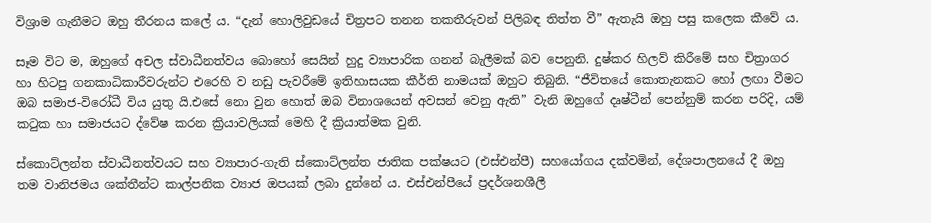විශ්‍රාම ගැනීමට ඔහු තීරනය කලේ ය. “දැන් හොලිවුඩයේ චිත්‍රපට තනන තකතීරුවන් පිලිබඳ තිත්ත වී” ඇතැයි ඔහු පසු කලෙක කීවේ ය.

සෑම විට ම, ඔහුගේ අචල ස්වාධීනත්වය බොහෝ සෙයින් හුදු ව්‍යාපාරික ගනන් බැලීමක් බව පෙනුනි. දුෂ්කර හිලව් කිරීමේ සහ චිත්‍රාගර හා හිටපු ගනකාධිකාරීවරුන්ට එරෙහි ව නඩු පැවරීමේ ඉතිහාසයක කීර්ති නාමයක් ඔහුට තිබුනි. “ජීවිතයේ කොතැනකට හෝ ලඟා වීමට ඔබ සමාජ-විරෝධී විය යුතු යි.එසේ නො වුන හොත් ඔබ විනාශයෙන් අවසන් වෙනු ඇති” වැනි ඔහුගේ දෘෂ්ටීන් පෙන්නුම් කරන පරිදි, යම් කටුක හා සමාජයට ද්වේෂ කරන ක්‍රියාවලියක් මෙහි දී ක්‍රියාත්මක වුනි.

ස්කොට්ලන්ත ස්වාධීනත්වයට සහ ව්‍යාපාර-ගැති ස්කොට්ලන්ත ජාතික පක්ෂයට (එස්එන්පී) සහයෝගය දක්වමින්, දේශපාලනයේ දී ඔහු තම වානිජමය ශක්තීන්ට කාල්පනික ව්‍යාජ ඔපයක් ලබා දුන්නේ ය. එස්එන්පීයේ ප්‍රදර්ශනශීලී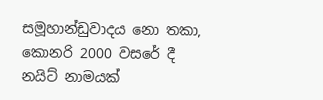සමූහාන්ඩුවාදය නො තකා, කොනරි 2000 වසරේ දී නයිට් නාමයක්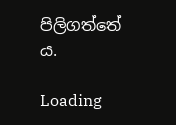පිලිගත්තේ ය.

Loading